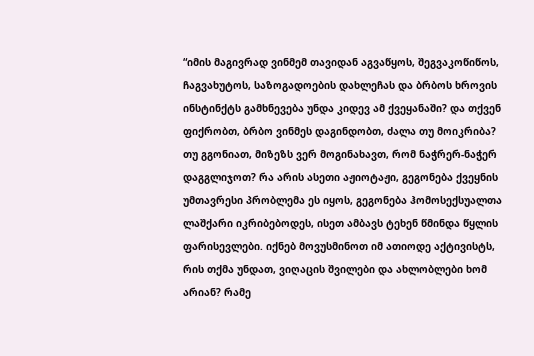“იმის მაგივრად ვინმემ თავიდან აგვაწყოს, შეგვაკოწიწოს, ჩაგვახუტოს, საზოგადოების დახლეჩას და ბრბოს ხროვის ინსტინქტს გამხნევება უნდა კიდევ ამ ქვეყანაში? და თქვენ ფიქრობთ, ბრბო ვინმეს დაგინდობთ, ძალა თუ მოიკრიბა? თუ გგონიათ, მიზეზს ვერ მოგინახავთ, რომ ნაჭრერ-ნაჭერ დაგგლიჯოთ? რა არის ასეთი აჟიოტაჟი, გეგონება ქვეყნის უმთავრესი პრობლემა ეს იყოს, გეგონება ჰომოსექსუალთა ლაშქარი იკრიბებოდეს, ისეთ ამბავს ტეხენ წმინდა წყლის ფარისევლები. იქნებ მოვუსმინოთ იმ ათიოდე აქტივისტს, რის თქმა უნდათ, ვიღაცის შვილები და ახლობლები ხომ არიან? რამე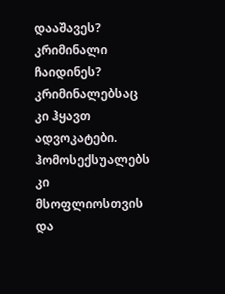დააშავეს? კრიმინალი ჩაიდინეს? კრიმინალებსაც კი ჰყავთ ადვოკატები. ჰომოსექსუალებს კი მსოფლიოსთვის და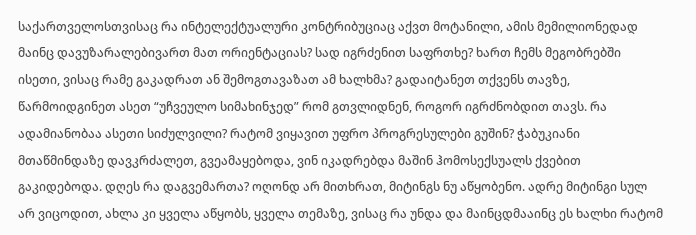საქართველოსთვისაც რა ინტელექტუალური კონტრიბუციაც აქვთ მოტანილი, ამის მემილიონედად მაინც დავუზარალებივართ მათ ორიენტაციას? სად იგრძენით საფრთხე? ხართ ჩემს მეგობრებში ისეთი, ვისაც რამე გაკადრათ ან შემოგთავაზათ ამ ხალხმა? გადაიტანეთ თქვენს თავზე, წარმოიდგინეთ ასეთ “უჩვეულო სიმახინჯედ” რომ გთვლიდნენ, როგორ იგრძნობდით თავს. რა ადამიანობაა ასეთი სიძულვილი? რატომ ვიყავით უფრო პროგრესულები გუშინ? ჭაბუკიანი მთაწმინდაზე დავკრძალეთ, გვეამაყებოდა, ვინ იკადრებდა მაშინ ჰომოსექსუალს ქვებით გაკიდებოდა. დღეს რა დაგვემართა? ოღონდ არ მითხრათ, მიტინგს ნუ აწყობენო. ადრე მიტინგი სულ არ ვიცოდით, ახლა კი ყველა აწყობს, ყველა თემაზე, ვისაც რა უნდა და მაინცდმააინც ეს ხალხი რატომ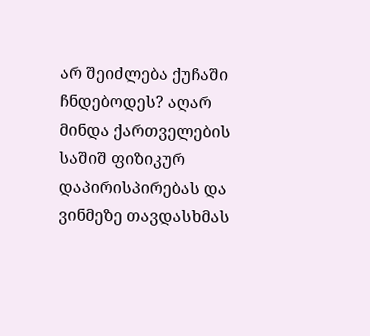არ შეიძლება ქუჩაში ჩნდებოდეს? აღარ მინდა ქართველების საშიშ ფიზიკურ დაპირისპირებას და ვინმეზე თავდასხმას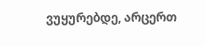ვუყურებდე, არცერთ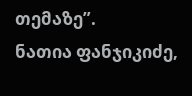თემაზე”.
ნათია ფანჯიკიძე,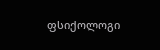ფსიქოლოგი